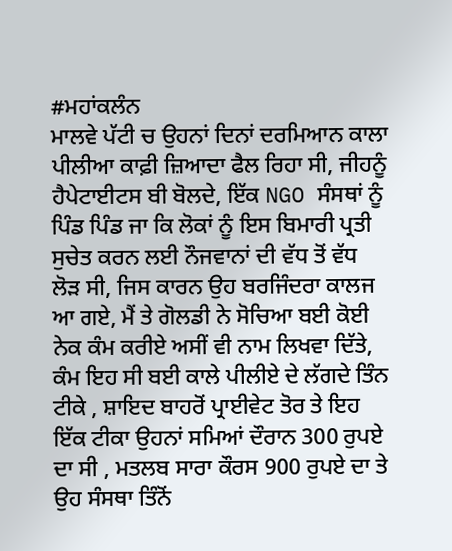#ਮਹਾਂਕਲੰਨ
ਮਾਲਵੇ ਪੱਟੀ ਚ ਉਹਨਾਂ ਦਿਨਾਂ ਦਰਮਿਆਨ ਕਾਲਾ ਪੀਲੀਆ ਕਾਫ਼ੀ ਜ਼ਿਆਦਾ ਫੈਲ ਰਿਹਾ ਸੀ, ਜੀਹਨੂੰ ਹੈਪੇਟਾਈਟਸ ਬੀ ਬੋਲਦੇ, ਇੱਕ NGO ਸੰਸਥਾਂ ਨੂੰ ਪਿੰਡ ਪਿੰਡ ਜਾ ਕਿ ਲੋਕਾਂ ਨੂੰ ਇਸ ਬਿਮਾਰੀ ਪ੍ਰਤੀ ਸੁਚੇਤ ਕਰਨ ਲਈ ਨੌਜਵਾਨਾਂ ਦੀ ਵੱਧ ਤੋਂ ਵੱਧ ਲੋੜ ਸੀ, ਜਿਸ ਕਾਰਨ ਉਹ ਬਰਜਿੰਦਰਾ ਕਾਲਜ ਆ ਗਏ, ਮੈਂ ਤੇ ਗੋਲਡੀ ਨੇ ਸੋਚਿਆ ਬਈ ਕੋਈ ਨੇਕ ਕੰਮ ਕਰੀਏ ਅਸੀਂ ਵੀ ਨਾਮ ਲਿਖਵਾ ਦਿੱਤੇ, ਕੰਮ ਇਹ ਸੀ ਬਈ ਕਾਲੇ ਪੀਲੀਏ ਦੇ ਲੱਗਦੇ ਤਿੰਨ ਟੀਕੇ , ਸ਼ਾਇਦ ਬਾਹਰੋਂ ਪ੍ਰਾਈਵੇਟ ਤੋਰ ਤੇ ਇਹ ਇੱਕ ਟੀਕਾ ਉਹਨਾਂ ਸਮਿਆਂ ਦੌਰਾਨ 300 ਰੁਪਏ ਦਾ ਸੀ , ਮਤਲਬ ਸਾਰਾ ਕੌਰਸ 900 ਰੁਪਏ ਦਾ ਤੇ ਉਹ ਸੰਸਥਾ ਤਿੰਨੋਂ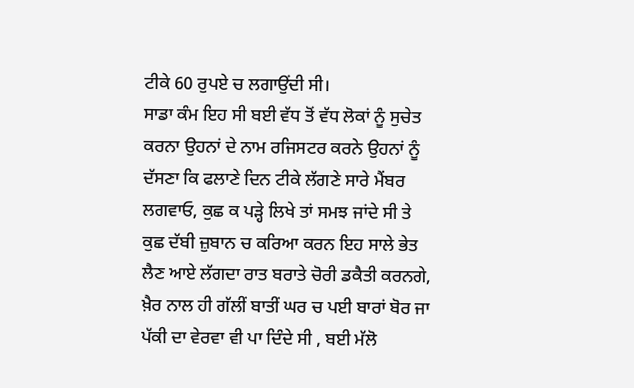ਟੀਕੇ 60 ਰੁਪਏ ਚ ਲਗਾਉਂਦੀ ਸੀ।
ਸਾਡਾ ਕੰਮ ਇਹ ਸੀ ਬਈ ਵੱਧ ਤੋਂ ਵੱਧ ਲੋਕਾਂ ਨੂੰ ਸੁਚੇਤ ਕਰਨਾ ਉਹਨਾਂ ਦੇ ਨਾਮ ਰਜਿਸਟਰ ਕਰਨੇ ਉਹਨਾਂ ਨੂੰ ਦੱਸਣਾ ਕਿ ਫਲਾਣੇ ਦਿਨ ਟੀਕੇ ਲੱਗਣੇ ਸਾਰੇ ਮੈਂਬਰ ਲਗਵਾਓ, ਕੁਛ ਕ ਪੜ੍ਹੇ ਲਿਖੇ ਤਾਂ ਸਮਝ ਜਾਂਦੇ ਸੀ ਤੇ ਕੁਛ ਦੱਬੀ ਜ਼ੁਬਾਨ ਚ ਕਰਿਆ ਕਰਨ ਇਹ ਸਾਲੇ ਭੇਤ ਲੈਣ ਆਏ ਲੱਗਦਾ ਰਾਤ ਬਰਾਤੇ ਚੋਰੀ ਡਕੈਤੀ ਕਰਨਗੇ, ਖ਼ੈਰ ਨਾਲ ਹੀ ਗੱਲੀਂ ਬਾਤੀਂ ਘਰ ਚ ਪਈ ਬਾਰਾਂ ਬੋਰ ਜਾ ਪੱਕੀ ਦਾ ਵੇਰਵਾ ਵੀ ਪਾ ਦਿੰਦੇ ਸੀ , ਬਈ ਮੱਲੋ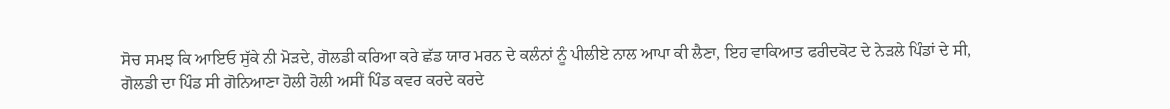ਸੋਚ ਸਮਝ ਕਿ ਆਇਓ ਸੁੱਕੇ ਨੀ ਮੋੜਦੇ, ਗੋਲਡੀ ਕਰਿਆ ਕਰੇ ਛੱਡ ਯਾਰ ਮਰਨ ਦੇ ਕਲੰਨਾਂ ਨੂੰ ਪੀਲੀਏ ਨਾਲ ਆਪਾ ਕੀ ਲੈਣਾ, ਇਹ ਵਾਕਿਆਤ ਫਰੀਦਕੋਟ ਦੇ ਨੇੜਲੇ ਪਿੰਡਾਂ ਦੇ ਸੀ,
ਗੋਲਡੀ ਦਾ ਪਿੰਡ ਸੀ ਗੋਨਿਆਣਾ ਹੋਲੀ ਹੋਲੀ ਅਸੀਂ ਪਿੰਡ ਕਵਰ ਕਰਦੇ ਕਰਦੇ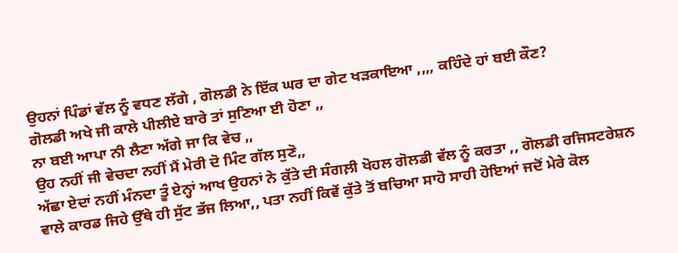ਉਹਨਾਂ ਪਿੰਡਾਂ ਵੱਲ ਨੂੰ ਵਧਣ ਲੱਗੇ , ਗੋਲਡੀ ਨੇ ਇੱਕ ਘਰ ਦਾ ਗੇਟ ਖੜਕਾਇਆ ,,,, ਕਹਿੰਦੇ ਹਾਂ ਬਈ ਕੌਣ?
ਗੋਲਡੀ ਅਖੇ ਜੀ ਕਾਲੇ ਪੀਲੀਏ ਬਾਰੇ ਤਾਂ ਸੁਣਿਆ ਈ ਹੋਣਾ ,,
ਨਾ ਬਈ ਆਪਾ ਨੀ ਲੈਣਾ ਅੱਗੇ ਜਾ ਕਿ ਵੇਚ ,,
ਉਹ ਨਹੀਂ ਜੀ ਵੇਚਦਾ ਨਹੀਂ ਮੈਂ ਮੇਰੀ ਦੋ ਮਿੰਟ ਗੱਲ ਸੁਣੋ,,
ਅੱਛਾ ਏਦਾਂ ਨਹੀਂ ਮੰਨਦਾ ਤੂੰ ਏਨ੍ਹਾਂ ਆਖ ਉਹਨਾਂ ਨੇ ਕੁੱਤੇ ਦੀ ਸੰਗਲ਼ੀ ਖੋਹਲ ਗੋਲਡੀ ਵੱਲ ਨੂੰ ਕਰਤਾ ,, ਗੋਲਡੀ ਰਜਿਸਟਰੇਸ਼ਨ ਵਾਲੇ ਕਾਰਡ ਜਿਹੇ ਉੱਥੇ ਹੀ ਸੁੱਟ ਭੱਜ ਲਿਆ,, ਪਤਾ ਨਹੀਂ ਕਿਵੇਂ ਕੁੱਤੇ ਤੋਂ ਬਚਿਆ ਸਾਹੋ ਸਾਹੀ ਹੋਇਆਂ ਜਦੋਂ ਮੇਰੇ ਕੋਲ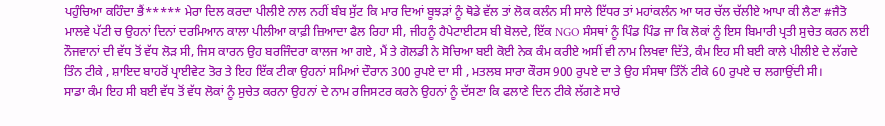ਪਹੁੰਚਿਆ ਕਹਿੰਦਾ ਭੈਂ***** ਮੇਰਾ ਦਿਲ ਕਰਦਾ ਪੀਲੀਏ ਨਾਲ ਨਹੀਂ ਬੰਬ ਸੁੱਟ ਕਿ ਮਾਰ ਦਿਆਂ ਬੂਝੜਾਂ ਨੂੰ ਥੋਡੇ ਵੱਲ ਤਾਂ ਲੋਕ ਕਲੰਨ ਸੀ ਸਾਲੇ ਇੱਧਰ ਤਾਂ ਮਹਾਂਕਲੰਨ ਆ ਯਰ ਚੱਲ ਚੱਲੀਏ ਆਪਾ ਕੀ ਲੈਣਾ #ਜੈਤੋ
ਮਾਲਵੇ ਪੱਟੀ ਚ ਉਹਨਾਂ ਦਿਨਾਂ ਦਰਮਿਆਨ ਕਾਲਾ ਪੀਲੀਆ ਕਾਫ਼ੀ ਜ਼ਿਆਦਾ ਫੈਲ ਰਿਹਾ ਸੀ, ਜੀਹਨੂੰ ਹੈਪੇਟਾਈਟਸ ਬੀ ਬੋਲਦੇ, ਇੱਕ NGO ਸੰਸਥਾਂ ਨੂੰ ਪਿੰਡ ਪਿੰਡ ਜਾ ਕਿ ਲੋਕਾਂ ਨੂੰ ਇਸ ਬਿਮਾਰੀ ਪ੍ਰਤੀ ਸੁਚੇਤ ਕਰਨ ਲਈ ਨੌਜਵਾਨਾਂ ਦੀ ਵੱਧ ਤੋਂ ਵੱਧ ਲੋੜ ਸੀ, ਜਿਸ ਕਾਰਨ ਉਹ ਬਰਜਿੰਦਰਾ ਕਾਲਜ ਆ ਗਏ, ਮੈਂ ਤੇ ਗੋਲਡੀ ਨੇ ਸੋਚਿਆ ਬਈ ਕੋਈ ਨੇਕ ਕੰਮ ਕਰੀਏ ਅਸੀਂ ਵੀ ਨਾਮ ਲਿਖਵਾ ਦਿੱਤੇ, ਕੰਮ ਇਹ ਸੀ ਬਈ ਕਾਲੇ ਪੀਲੀਏ ਦੇ ਲੱਗਦੇ ਤਿੰਨ ਟੀਕੇ , ਸ਼ਾਇਦ ਬਾਹਰੋਂ ਪ੍ਰਾਈਵੇਟ ਤੋਰ ਤੇ ਇਹ ਇੱਕ ਟੀਕਾ ਉਹਨਾਂ ਸਮਿਆਂ ਦੌਰਾਨ 300 ਰੁਪਏ ਦਾ ਸੀ , ਮਤਲਬ ਸਾਰਾ ਕੌਰਸ 900 ਰੁਪਏ ਦਾ ਤੇ ਉਹ ਸੰਸਥਾ ਤਿੰਨੋਂ ਟੀਕੇ 60 ਰੁਪਏ ਚ ਲਗਾਉਂਦੀ ਸੀ।
ਸਾਡਾ ਕੰਮ ਇਹ ਸੀ ਬਈ ਵੱਧ ਤੋਂ ਵੱਧ ਲੋਕਾਂ ਨੂੰ ਸੁਚੇਤ ਕਰਨਾ ਉਹਨਾਂ ਦੇ ਨਾਮ ਰਜਿਸਟਰ ਕਰਨੇ ਉਹਨਾਂ ਨੂੰ ਦੱਸਣਾ ਕਿ ਫਲਾਣੇ ਦਿਨ ਟੀਕੇ ਲੱਗਣੇ ਸਾਰੇ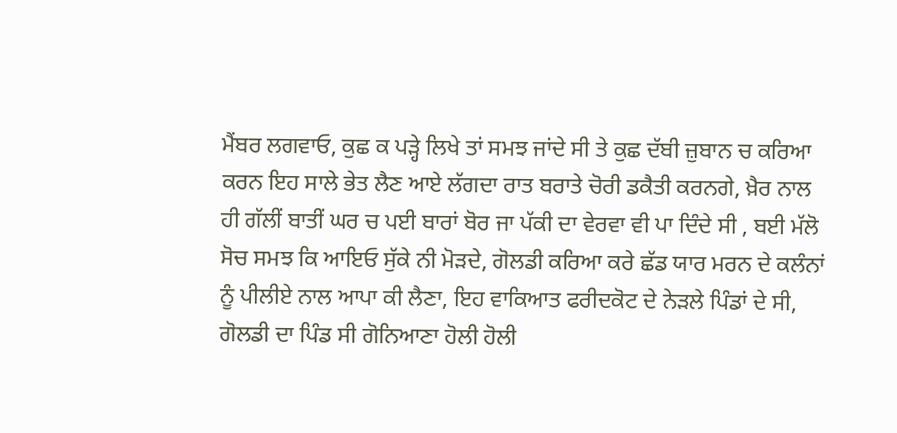ਮੈਂਬਰ ਲਗਵਾਓ, ਕੁਛ ਕ ਪੜ੍ਹੇ ਲਿਖੇ ਤਾਂ ਸਮਝ ਜਾਂਦੇ ਸੀ ਤੇ ਕੁਛ ਦੱਬੀ ਜ਼ੁਬਾਨ ਚ ਕਰਿਆ ਕਰਨ ਇਹ ਸਾਲੇ ਭੇਤ ਲੈਣ ਆਏ ਲੱਗਦਾ ਰਾਤ ਬਰਾਤੇ ਚੋਰੀ ਡਕੈਤੀ ਕਰਨਗੇ, ਖ਼ੈਰ ਨਾਲ ਹੀ ਗੱਲੀਂ ਬਾਤੀਂ ਘਰ ਚ ਪਈ ਬਾਰਾਂ ਬੋਰ ਜਾ ਪੱਕੀ ਦਾ ਵੇਰਵਾ ਵੀ ਪਾ ਦਿੰਦੇ ਸੀ , ਬਈ ਮੱਲੋ ਸੋਚ ਸਮਝ ਕਿ ਆਇਓ ਸੁੱਕੇ ਨੀ ਮੋੜਦੇ, ਗੋਲਡੀ ਕਰਿਆ ਕਰੇ ਛੱਡ ਯਾਰ ਮਰਨ ਦੇ ਕਲੰਨਾਂ ਨੂੰ ਪੀਲੀਏ ਨਾਲ ਆਪਾ ਕੀ ਲੈਣਾ, ਇਹ ਵਾਕਿਆਤ ਫਰੀਦਕੋਟ ਦੇ ਨੇੜਲੇ ਪਿੰਡਾਂ ਦੇ ਸੀ,
ਗੋਲਡੀ ਦਾ ਪਿੰਡ ਸੀ ਗੋਨਿਆਣਾ ਹੋਲੀ ਹੋਲੀ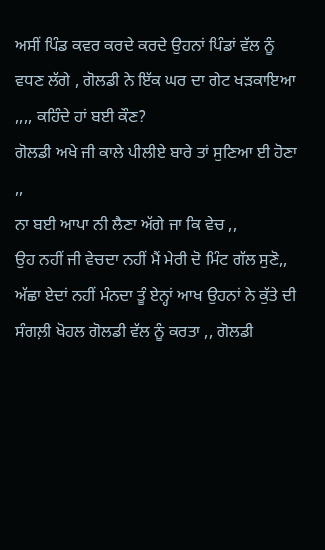ਅਸੀਂ ਪਿੰਡ ਕਵਰ ਕਰਦੇ ਕਰਦੇ ਉਹਨਾਂ ਪਿੰਡਾਂ ਵੱਲ ਨੂੰ ਵਧਣ ਲੱਗੇ , ਗੋਲਡੀ ਨੇ ਇੱਕ ਘਰ ਦਾ ਗੇਟ ਖੜਕਾਇਆ ,,,, ਕਹਿੰਦੇ ਹਾਂ ਬਈ ਕੌਣ?
ਗੋਲਡੀ ਅਖੇ ਜੀ ਕਾਲੇ ਪੀਲੀਏ ਬਾਰੇ ਤਾਂ ਸੁਣਿਆ ਈ ਹੋਣਾ ,,
ਨਾ ਬਈ ਆਪਾ ਨੀ ਲੈਣਾ ਅੱਗੇ ਜਾ ਕਿ ਵੇਚ ,,
ਉਹ ਨਹੀਂ ਜੀ ਵੇਚਦਾ ਨਹੀਂ ਮੈਂ ਮੇਰੀ ਦੋ ਮਿੰਟ ਗੱਲ ਸੁਣੋ,,
ਅੱਛਾ ਏਦਾਂ ਨਹੀਂ ਮੰਨਦਾ ਤੂੰ ਏਨ੍ਹਾਂ ਆਖ ਉਹਨਾਂ ਨੇ ਕੁੱਤੇ ਦੀ ਸੰਗਲ਼ੀ ਖੋਹਲ ਗੋਲਡੀ ਵੱਲ ਨੂੰ ਕਰਤਾ ,, ਗੋਲਡੀ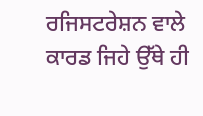ਰਜਿਸਟਰੇਸ਼ਨ ਵਾਲੇ ਕਾਰਡ ਜਿਹੇ ਉੱਥੇ ਹੀ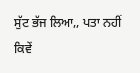ਸੁੱਟ ਭੱਜ ਲਿਆ,, ਪਤਾ ਨਹੀਂ ਕਿਵੇਂ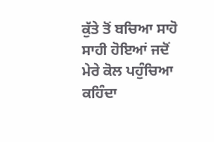ਕੁੱਤੇ ਤੋਂ ਬਚਿਆ ਸਾਹੋ ਸਾਹੀ ਹੋਇਆਂ ਜਦੋਂ ਮੇਰੇ ਕੋਲ ਪਹੁੰਚਿਆ ਕਹਿੰਦਾ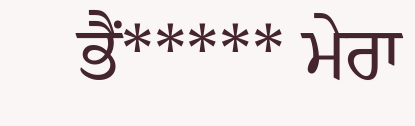ਭੈਂ***** ਮੇਰਾ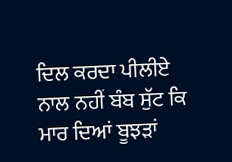ਦਿਲ ਕਰਦਾ ਪੀਲੀਏ ਨਾਲ ਨਹੀਂ ਬੰਬ ਸੁੱਟ ਕਿ ਮਾਰ ਦਿਆਂ ਬੂਝੜਾਂ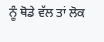ਨੂੰ ਥੋਡੇ ਵੱਲ ਤਾਂ ਲੋਕ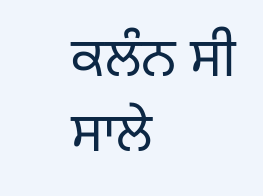ਕਲੰਨ ਸੀ ਸਾਲੇ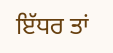ਇੱਧਰ ਤਾਂ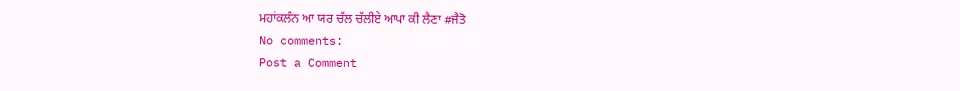ਮਹਾਂਕਲੰਨ ਆ ਯਰ ਚੱਲ ਚੱਲੀਏ ਆਪਾ ਕੀ ਲੈਣਾ #ਜੈਤੋ
No comments:
Post a Comment